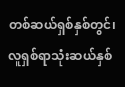တစ်ဆယ်ရှစ်နှစ်တွင်၊ လူရှစ်ရာသုံးဆယ်နှစ်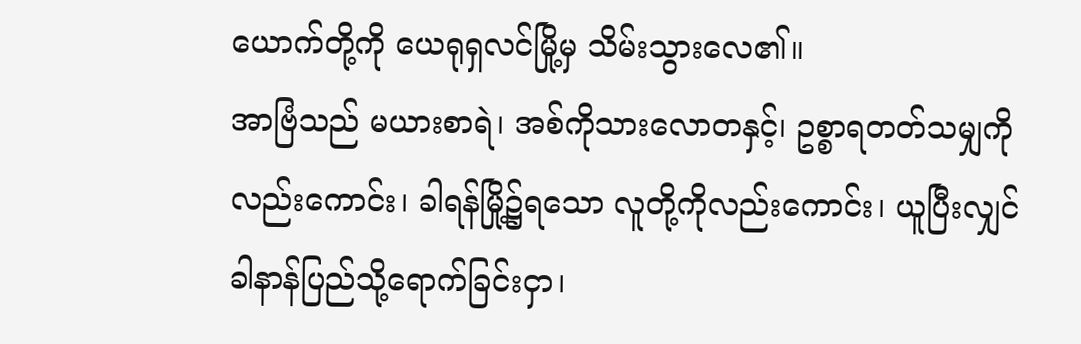ယောက်တို့ကို ယေရုရှလင်မြို့မှ သိမ်းသွားလေ၏။
အာဗြံသည် မယားစာရဲ၊ အစ်ကိုသားလောတနှင့်၊ ဥစ္စာရတတ်သမျှကိုလည်းကောင်း၊ ခါရန်မြို့၌ရသော လူတို့ကိုလည်းကောင်း၊ ယူပြီးလျှင် ခါနာန်ပြည်သို့ရောက်ခြင်းငှာ၊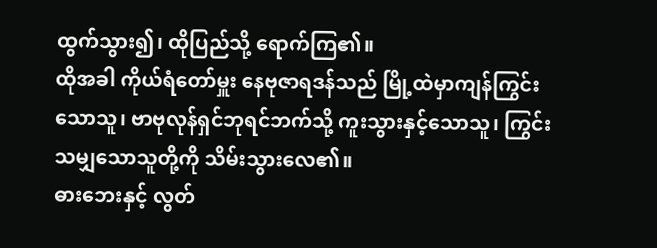ထွက်သွား၍၊ ထိုပြည်သို့ ရောက်ကြ၏။
ထိုအခါ ကိုယ်ရံတော်မှူး နေဗုဇာရဒန်သည် မြို့ထဲမှာကျန်ကြွင်းသောသူ၊ ဗာဗုလုန်ရှင်ဘုရင်ဘက်သို့ ကူးသွားနှင့်သောသူ၊ ကြွင်းသမျှသောသူတို့ကို သိမ်းသွားလေ၏။
ဓားဘေးနှင့် လွတ်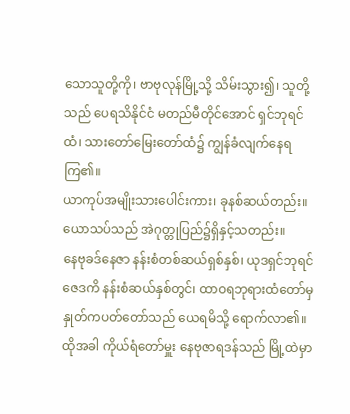သောသူတို့ကို၊ ဗာဗုလုန်မြို့သို့ သိမ်းသွား၍၊ သူတို့သည် ပေရသိနိုင်ငံ မတည်မီတိုင်အောင် ရှင်ဘုရင်ထံ၊ သားတော်မြေးတော်ထံ၌ ကျွန်ခံလျက်နေရကြ၏။
ယာကုပ်အမျိုးသားပေါင်းကား၊ ခုနစ်ဆယ်တည်း။ ယောသပ်သည် အဲဂုတ္တုပြည်၌ရှိနှင့်သတည်း။
နေဗုခဒ်နေဇာ နန်းစံတစ်ဆယ်ရှစ်နှစ်၊ ယုဒရှင်ဘုရင် ဇေဒကိ နန်းစံဆယ်နှစ်တွင်၊ ထာဝရဘုရားထံတော်မှ နှုတ်ကပတ်တော်သည် ယေရမိသို့ ရောက်လာ၏။
ထိုအခါ ကိုယ်ရံတော်မှူး နေဗုဇာရဒန်သည် မြို့ထဲမှာ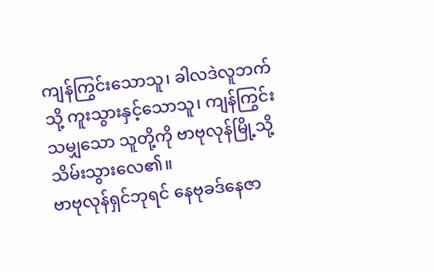ကျန်ကြွင်းသောသူ၊ ခါလဒဲလူဘက်သို့ ကူးသွားနှင့်သောသူ၊ ကျန်ကြွင်းသမျှသော သူတို့ကို ဗာဗုလုန်မြို့သို့ သိမ်းသွားလေ၏။
ဗာဗုလုန်ရှင်ဘုရင် နေဗုခဒ်နေဇာ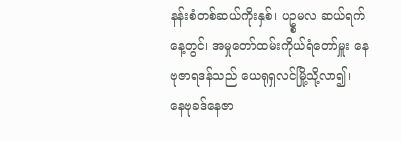နန်းစံတစ်ဆယ်ကိုးနှစ်၊ ပဥ္စမလ ဆယ်ရက်နေ့တွင်၊ အမှုတော်ထမ်းကိုယ်ရံတော်မှူး နေဗုဇာရဒန်သည် ယေရုရှလင်မြို့သို့လာ၍၊
နေဗုခဒ်နေဇာ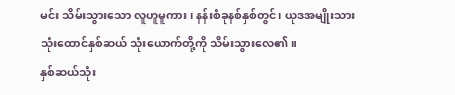မင်း သိမ်းသွားသော လူဟူမူကား၊ နန်းစံခုနစ်နှစ်တွင်၊ ယုဒအမျိုးသား သုံးထောင်နှစ်ဆယ် သုံးယောက်တို့ကို သိမ်းသွားလေ၏။
နှစ်ဆယ်သုံး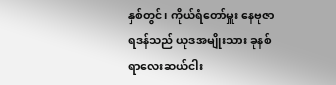နှစ်တွင်၊ ကိုယ်ရံတော်မှူး နေဗုဇာရဒန်သည် ယုဒအမျိုးသား ခုနစ်ရာလေးဆယ်ငါး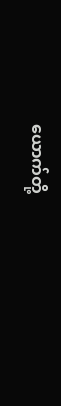ယောက်တို့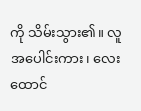ကို သိမ်းသွား၏။ လူအပေါင်းကား၊ လေးထောင်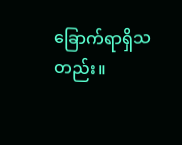ခြောက်ရာရှိသတည်း။